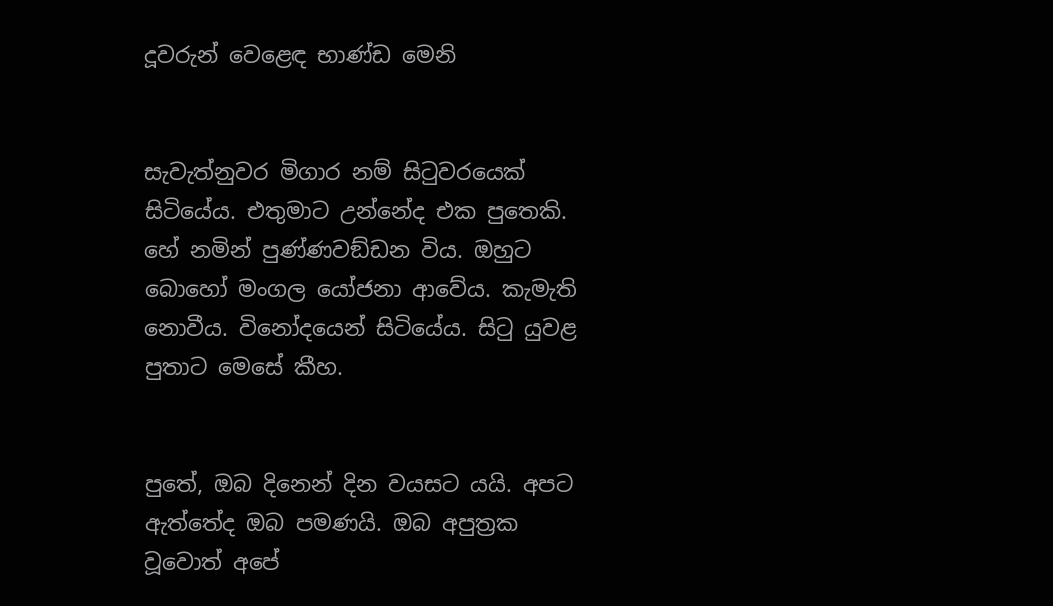දූවරුන් වෙළෙඳ භාණ්ඩ මෙනි


සැවැත්නුවර මිගාර නම් සිටුවරයෙක් සිටියේය. එතුමාට උන්නේද එක පුතෙකි. හේ නමින් පුණ්ණවඞ්ඩන විය. ඔහුට බොහෝ මංගල යෝජනා ආවේය. කැමැති නොවීය. විනෝදයෙන් සිටියේය. සිටු යුවළ පුතාට මෙසේ කීහ.


පුතේ, ඔබ දිනෙන් දින වයසට යයි. අපට ඇත්තේද ඔබ පමණයි. ඔබ අපුත්‍රක වූවොත් අපේ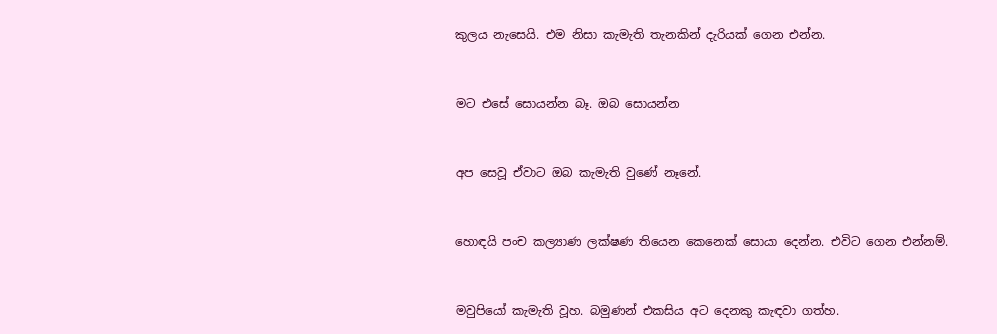කුලය නැසෙයි. එම නිසා කැමැති තැනකින් දැරියක් ගෙන එන්න.


මට එසේ සොයන්න බෑ. ඔබ සොයන්න


අප සෙවූ ඒවාට ඔබ කැමැති වුණේ නෑනේ.


හොඳයි පංච කල්‍යාණ ලක්ෂණ තියෙන කෙනෙක් සොයා දෙන්න. එවිට ගෙන එන්නම්.


මවුපියෝ කැමැති වූහ. බමුණන් එකසිය අට දෙනකු කැඳවා ගත්හ.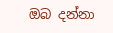ඔබ දන්නා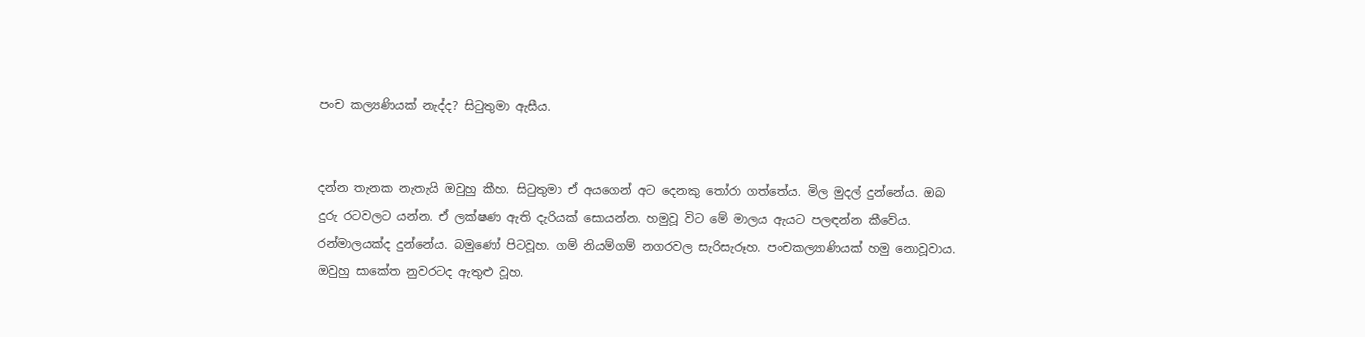පංච කල්‍යණියක් නැද්ද? සිටුතුමා ඇසීය.


දන්න තැනක නැතැයි ඔවුහු කීහ. සිටුතුමා ඒ අයගෙන් අට දෙනකු තෝරා ගත්තේය. මිල මුදල් දුන්නේය. ඔබ දුරු රටවලට යන්න. ඒ ලක්ෂණ ඇති දැරියක් සොයන්න. හමුවූ විට මේ මාලය ඇයට පලඳන්න කීවේය. රන්මාලයක්ද දුන්නේය. බමුණෝ පිටවූහ. ගම් නියම්ගම් නගරවල සැරිසැරූහ. පංචකල්‍යාණියක් හමු නොවූවාය. ඔවුහු සාකේත නුවරටද ඇතුළු වූහ.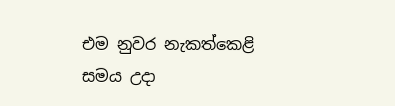එම නුවර නැකත්කෙළි සමය උදා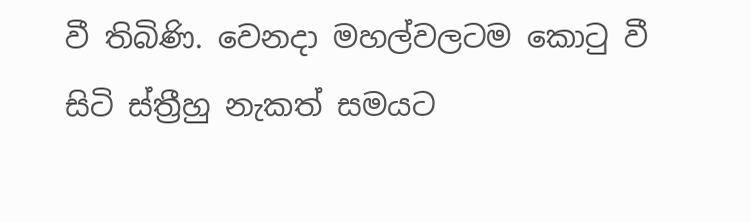වී තිබිණි. වෙනදා මහල්වලටම කොටු වී සිටි ස්ත්‍රීහු නැකත් සමයට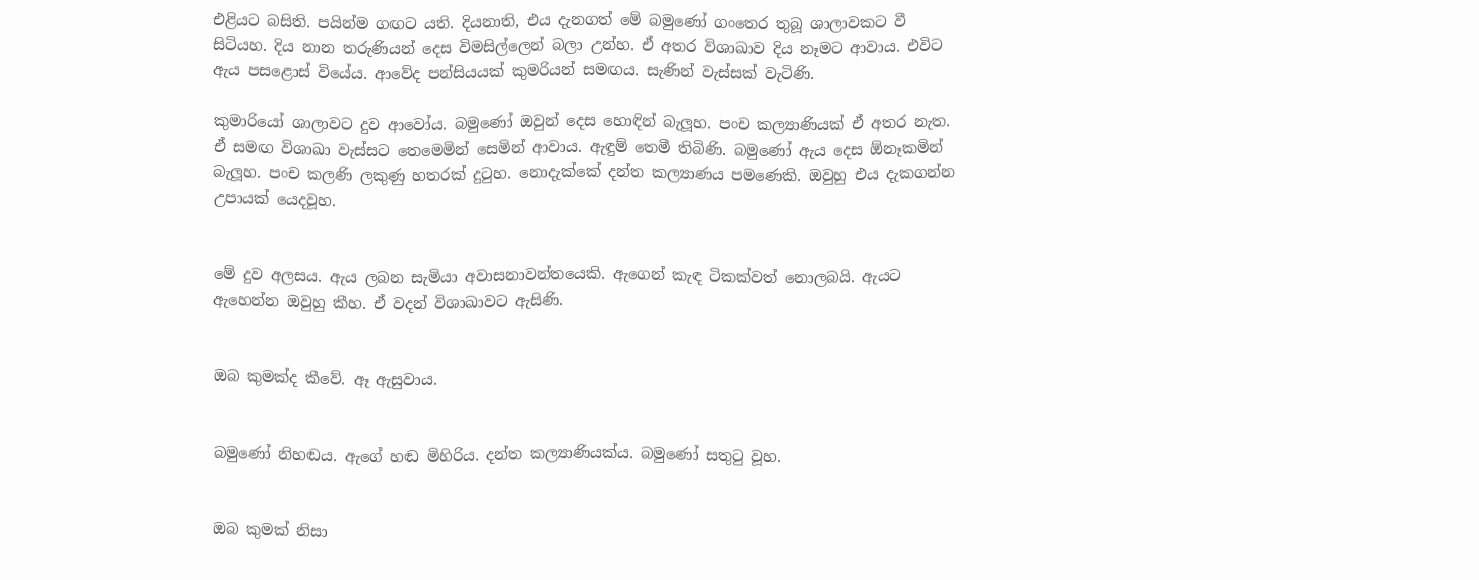එළියට බසිති. පයින්ම ගඟට යති. දියනාති, එය දැනගත් මේ බමුණෝ ගංතෙර තුබූ ශාලාවකට වී සිටියහ. දිය නාන තරුණියන් දෙස විමසිල්ලෙන් බලා උන්හ. ඒ අතර විශාඛාව දිය නෑමට ආවාය. එවිට ඇය පසළොස් වියේය. ආවේද පන්සියයක් කුමරියන් සමඟය. සැණින් වැස්සක් වැටිණි.

කුමාරියෝ ශාලාවට දුව ආවෝය. බමුණෝ ඔවුන් දෙස හොඳින් බැලූහ. පංච කල්‍යාණියක් ඒ අතර නැත. ඒ සමඟ විශාඛා වැස්සට තෙමෙමින් සෙමින් ආවාය. ඇඳුම් තෙමී තිබිණි. බමුණෝ ඇය දෙස ඕනෑකමින් බැලූහ. පංච කලණි ලකුණු හතරක් දුටුහ. නොදැක්කේ දන්ත කල්‍යාණය පමණෙකි. ඔවුහු එය දැකගන්න උපායක් යෙදවූහ.


මේ දුව අලසය. ඇය ලබන සැමියා අවාසනාවන්තයෙකි. ඇගෙන් කැඳ ටිකක්වත් නොලබයි. ඇයට ඇහෙන්න ඔවුහු කීහ. ඒ වදන් විශාඛාවට ඇසිණි.


ඔබ කුමක්ද කීවේ. ඈ ඇසුවාය.


බමුණෝ නිහඬය. ඇගේ හඬ මිහිරිය. දන්ත කල්‍යාණියක්ය. බමුණෝ සතුටු වූහ.


ඔබ කුමක් නිසා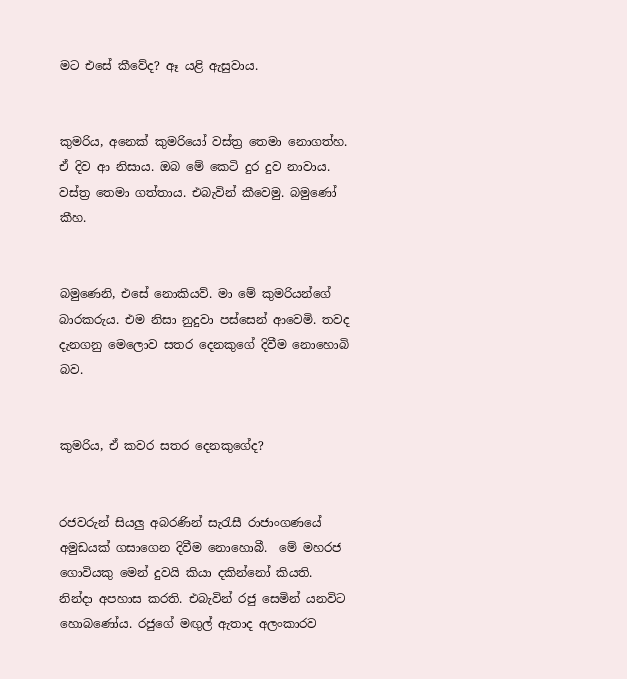මට එසේ කීවේද? ඈ යළි ඇසුවාය.


කුමරිය, අනෙක් කුමරියෝ වස්ත්‍ර තෙමා නොගත්හ. ඒ දිව ආ නිසාය. ඔබ මේ කෙටි දුර දුව නාවාය. වස්ත්‍ර තෙමා ගත්තාය. එබැවින් කීවෙමු. බමුණෝ කීහ.


බමුණෙනි, එසේ නොකියව්. මා මේ කුමරියන්ගේ බාරකරුය. එම නිසා නුදුවා පස්සෙන් ආවෙමි. තවද දැනගනු මෙලොව සතර දෙනකුගේ දිවීම නොහොබි බව.


කුමරිය, ඒ කවර සතර දෙනකුගේද?


රජවරුන් සියලු අබරණින් සැරැසී රාජාංගණයේ අමුඩයක් ගසාගෙන දිවීම නොහොබී.  මේ මහරජ ගොවියකු මෙන් දුවයි කියා දකින්නෝ කියති. නින්දා අපහාස කරති. එබැවින් රජු සෙමින් යනවිට හොබණෝය. රජුගේ මඟුල් ඇතාද අලංකාරව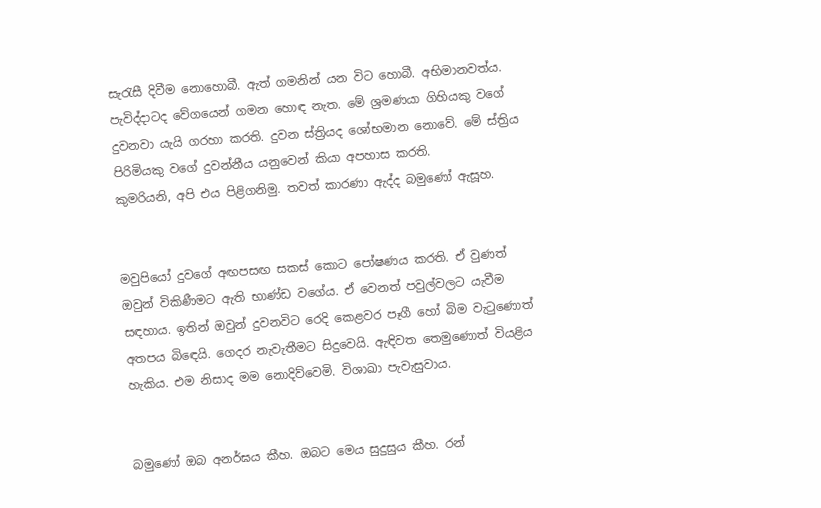සැරැසී දිවීම නොහොබී. ඇත් ගමනින් යන විට හොබී. අභිමානවත්ය. පැවිද්දාටද වේගයෙන් ගමන හොඳ නැත. මේ ශ්‍රමණයා ගිහියකු වගේ දුවනවා යැයි ගරහා කරති. දුවන ස්ත්‍රියද ශෝභමාන නොවේ. මේ ස්ත්‍රිය පිරිමියකු වගේ දුවන්නීය යනුවෙන් කියා අපහාස කරති.
කුමරියනි, අපි එය පිළිගනිමු. තවත් කාරණා ඇද්ද බමුණෝ ඇසූහ.


මවුපියෝ දුවගේ අඟපසඟ සකස් කොට පෝෂණය කරති. ඒ වුණත් ඔවුන් විකිණීමට ඇති භාණ්ඩ වගේය. ඒ වෙනත් පවුල්වලට යැවීම සඳහාය. ඉතින් ඔවුන් දුවනවිට රෙදි කෙළවර පෑගී හෝ බිම වැටුණොත් අතපය බිඳෙයි. ගෙදර නැවැතීමට සිදුවෙයි. ඇඳිවත තෙමුණොත් වියළිය හැකිය. එම නිසාද මම නොදිව්වෙමි. විශාඛා පැවැසුවාය.


බමුණෝ ඔබ අනර්ඝය කීහ. ඔබට මෙය සුදුසුය කීහ. රන්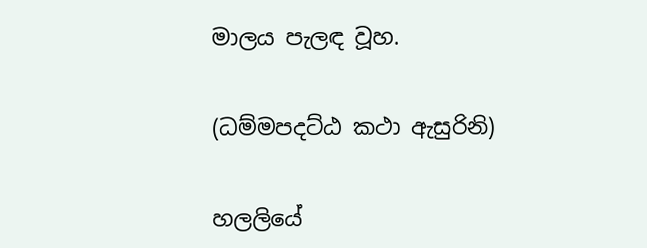මාලය පැලඳ වූහ.


(ධම්මපදට්ඨ කථා ඇසුරිනි)


හලලියේ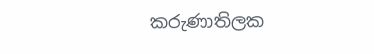කරුණාතිලක